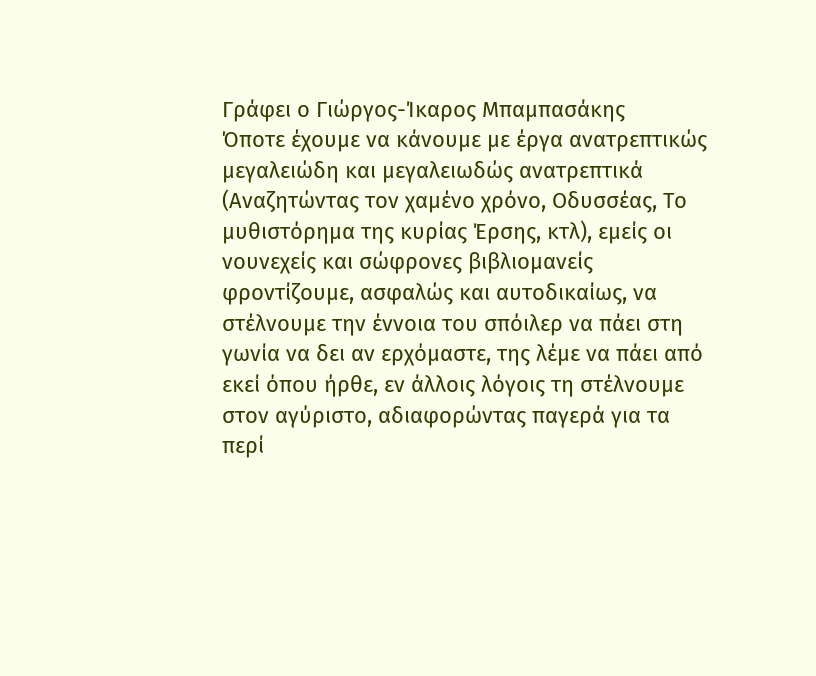Γράφει ο Γιώργος-Ίκαρος Μπαμπασάκης
Όποτε έχουμε να κάνουμε με έργα ανατρεπτικώς μεγαλειώδη και μεγαλειωδώς ανατρεπτικά (Αναζητώντας τον χαμένο χρόνο, Οδυσσέας, Το μυθιστόρημα της κυρίας Έρσης, κτλ), εμείς οι νουνεχείς και σώφρονες βιβλιομανείς φροντίζουμε, ασφαλώς και αυτοδικαίως, να στέλνουμε την έννοια του σπόιλερ να πάει στη γωνία να δει αν ερχόμαστε, της λέμε να πάει από εκεί όπου ήρθε, εν άλλοις λόγοις τη στέλνουμε στον αγύριστο, αδιαφορώντας παγερά για τα περί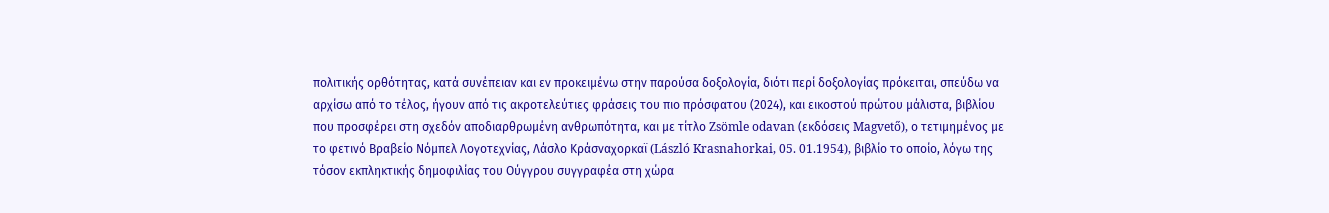πολιτικής ορθότητας, κατά συνέπειαν και εν προκειμένω στην παρούσα δοξολογία, διότι περί δοξολογίας πρόκειται, σπεύδω να αρχίσω από το τέλος, ήγουν από τις ακροτελεύτιες φράσεις του πιο πρόσφατου (2024), και εικοστού πρώτου μάλιστα, βιβλίου που προσφέρει στη σχεδόν αποδιαρθρωμένη ανθρωπότητα, και με τίτλο Zsömle odavan (εκδόσεις Magvető), ο τετιμημένος με το φετινό Βραβείο Νόμπελ Λογοτεχνίας, Λάσλο Κράσναχορκαϊ (László Krasnahorkai, 05. 01.1954), βιβλίο το οποίο, λόγω της τόσον εκπληκτικής δημοφιλίας του Ούγγρου συγγραφέα στη χώρα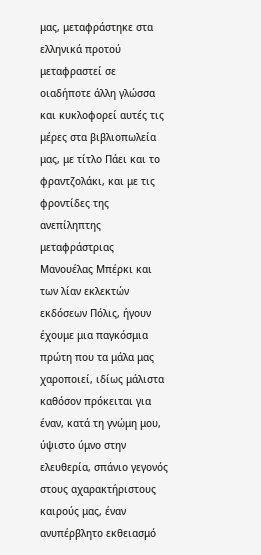μας, μεταφράστηκε στα ελληνικά προτού μεταφραστεί σε οιαδήποτε άλλη γλώσσα και κυκλοφορεί αυτές τις μέρες στα βιβλιοπωλεία μας, με τίτλο Πάει και το φραντζολάκι, και με τις φροντίδες της ανεπίληπτης μεταφράστριας Μανουέλας Μπέρκι και των λίαν εκλεκτών εκδόσεων Πόλις, ήγουν έχουμε μια παγκόσμια πρώτη που τα μάλα μας χαροποιεί, ιδίως μάλιστα καθόσον πρόκειται για έναν, κατά τη γνώμη μου, ύψιστο ύμνο στην ελευθερία, σπάνιο γεγονός στους αχαρακτήριστους καιρούς μας, έναν ανυπέρβλητο εκθειασμό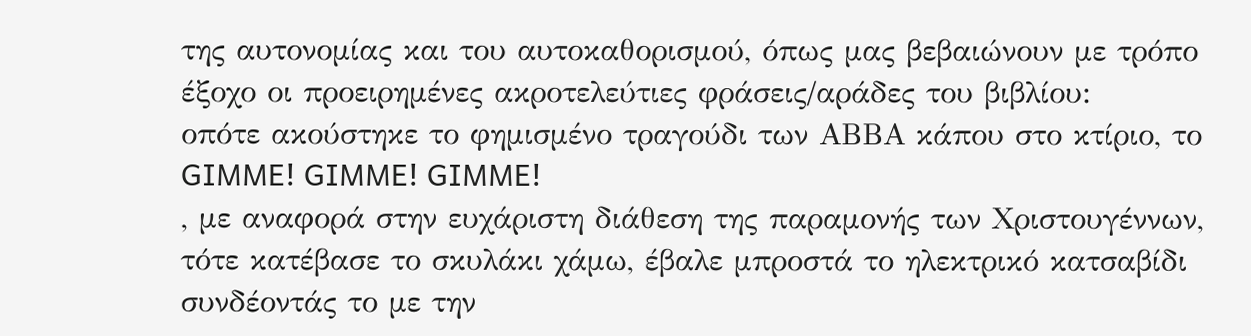της αυτονομίας και του αυτοκαθορισμού, όπως μας βεβαιώνουν με τρόπο έξοχο οι προειρημένες ακροτελεύτιες φράσεις/αράδες του βιβλίου:
οπότε ακούστηκε το φημισμένο τραγούδι των ΑΒΒΑ κάπου στο κτίριο, το
GIMME! GIMME! GIMME!
, με αναφορά στην ευχάριστη διάθεση της παραμονής των Χριστουγέννων, τότε κατέβασε το σκυλάκι χάμω, έβαλε μπροστά το ηλεκτρικό κατσαβίδι συνδέοντάς το με την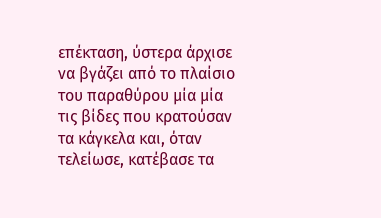επέκταση, ύστερα άρχισε να βγάζει από το πλαίσιο του παραθύρου μία μία τις βίδες που κρατούσαν τα κάγκελα και, όταν τελείωσε, κατέβασε τα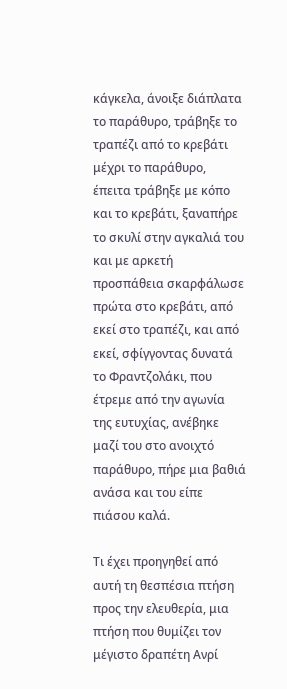κάγκελα, άνοιξε διάπλατα το παράθυρο, τράβηξε το τραπέζι από το κρεβάτι μέχρι το παράθυρο, έπειτα τράβηξε με κόπο και το κρεβάτι, ξαναπήρε το σκυλί στην αγκαλιά του και με αρκετή προσπάθεια σκαρφάλωσε πρώτα στο κρεβάτι, από εκεί στο τραπέζι, και από εκεί, σφίγγοντας δυνατά το Φραντζολάκι, που έτρεμε από την αγωνία της ευτυχίας, ανέβηκε μαζί του στο ανοιχτό παράθυρο, πήρε μια βαθιά ανάσα και του είπε πιάσου καλά.

Τι έχει προηγηθεί από αυτή τη θεσπέσια πτήση προς την ελευθερία, μια πτήση που θυμίζει τον μέγιστο δραπέτη Ανρί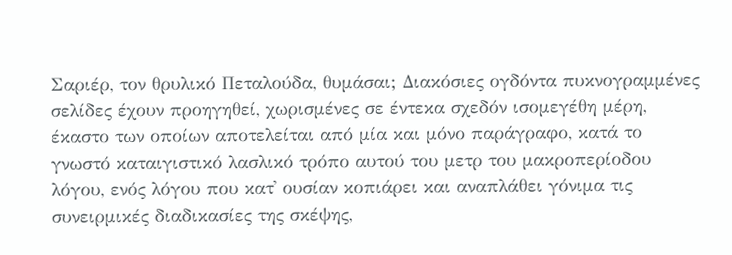Σαριέρ, τον θρυλικό Πεταλούδα, θυμάσαι; Διακόσιες ογδόντα πυκνογραμμένες σελίδες έχουν προηγηθεί, χωρισμένες σε έντεκα σχεδόν ισομεγέθη μέρη, έκαστο των οποίων αποτελείται από μία και μόνο παράγραφο, κατά το γνωστό καταιγιστικό λασλικό τρόπο αυτού του μετρ του μακροπερίοδου λόγου, ενός λόγου που κατ᾽ ουσίαν κοπιάρει και αναπλάθει γόνιμα τις συνειρμικές διαδικασίες της σκέψης,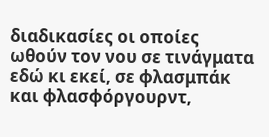διαδικασίες οι οποίες ωθούν τον νου σε τινάγματα εδώ κι εκεί, σε φλασμπάκ και φλασφόργουρντ,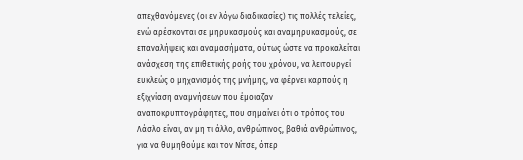απεχθανόμενες (οι εν λόγω διαδικασίες) τις πολλές τελείες, ενώ αρέσκονται σε μηρυκασμούς και αναμηρυκασμούς, σε επαναλήψεις και αναμασήματα, ούτως ώστε να προκαλείται ανάσχεση της επιθετικής ροής του χρόνου, να λειτουργεί ευκλεώς ο μηχανισμός της μνήμης, να φέρνει καρπούς η εξιχνίαση αναμνήσεων που έμοιαζαν αναποκρυπτογράφητες, που σημαίνει ότι ο τρόπος του Λάσλο είναι, αν μη τι άλλο, ανθρώπινος, βαθιά ανθρώπινος, για να θυμηθούμε και τον Νίτσε, όπερ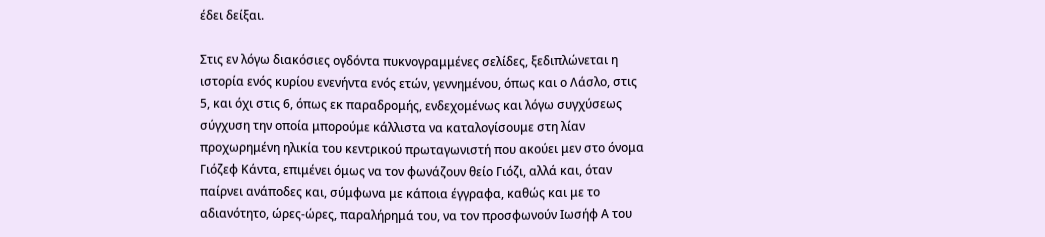έδει δείξαι.

Στις εν λόγω διακόσιες ογδόντα πυκνογραμμένες σελίδες, ξεδιπλώνεται η ιστορία ενός κυρίου ενενήντα ενός ετών, γεννημένου, όπως και ο Λάσλο, στις 5, και όχι στις 6, όπως εκ παραδρομής, ενδεχομένως και λόγω συγχύσεως σύγχυση την οποία μπορούμε κάλλιστα να καταλογίσουμε στη λίαν προχωρημένη ηλικία του κεντρικού πρωταγωνιστή που ακούει μεν στο όνομα Γιόζεφ Κάντα, επιμένει όμως να τον φωνάζουν θείο Γιόζι, αλλά και, όταν παίρνει ανάποδες και, σύμφωνα με κάποια έγγραφα, καθώς και με το αδιανότητο, ώρες-ώρες, παραλήρημά του, να τον προσφωνούν Ιωσήφ Α του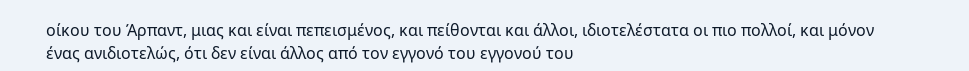οίκου του Άρπαντ, μιας και είναι πεπεισμένος, και πείθονται και άλλοι, ιδιοτελέστατα οι πιο πολλοί, και μόνον ένας ανιδιοτελώς, ότι δεν είναι άλλος από τον εγγονό του εγγονού του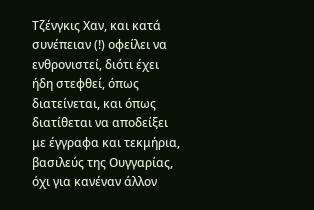Τζένγκις Χαν, και κατά συνέπειαν (!) οφείλει να ενθρονιστεί, διότι έχει ήδη στεφθεί, όπως διατείνεται, και όπως διατίθεται να αποδείξει με έγγραφα και τεκμήρια, βασιλεύς της Ουγγαρίας, όχι για κανέναν άλλον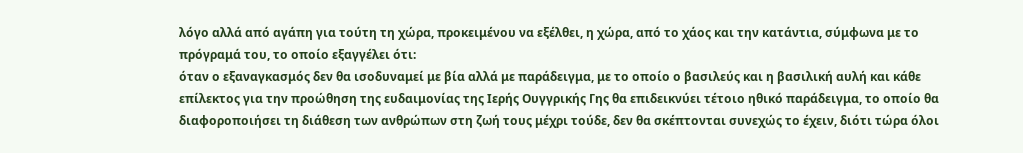λόγο αλλά από αγάπη για τούτη τη χώρα, προκειμένου να εξέλθει, η χώρα, από το χάος και την κατάντια, σύμφωνα με το πρόγραμά του, το οποίο εξαγγέλει ότι:
όταν ο εξαναγκασμός δεν θα ισοδυναμεί με βία αλλά με παράδειγμα, με το οποίο ο βασιλεύς και η βασιλική αυλή και κάθε επίλεκτος για την προώθηση της ευδαιμονίας της Ιερής Ουγγρικής Γης θα επιδεικνύει τέτοιο ηθικό παράδειγμα, το οποίο θα διαφοροποιήσει τη διάθεση των ανθρώπων στη ζωή τους μέχρι τούδε, δεν θα σκέπτονται συνεχώς το έχειν, διότι τώρα όλοι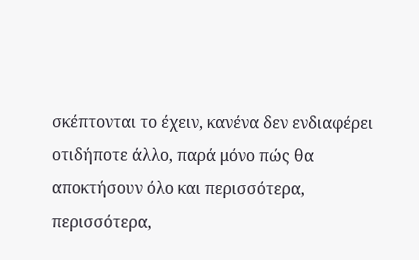σκέπτονται το έχειν, κανένα δεν ενδιαφέρει οτιδήποτε άλλο, παρά μόνο πώς θα αποκτήσουν όλο και περισσότερα, περισσότερα,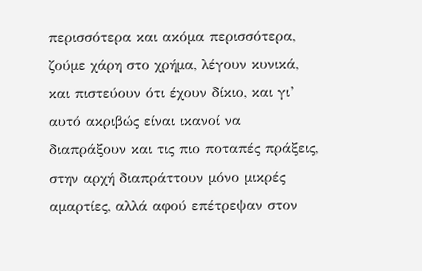περισσότερα και ακόμα περισσότερα, ζούμε χάρη στο χρήμα, λέγουν κυνικά, και πιστεύουν ότι έχουν δίκιο, και γι’ αυτό ακριβώς είναι ικανοί να διαπράξουν και τις πιο ποταπές πράξεις, στην αρχή διαπράττουν μόνο μικρές αμαρτίες, αλλά αφού επέτρεψαν στον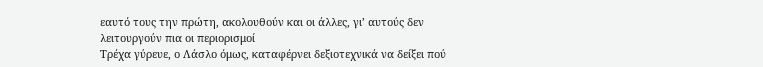εαυτό τους την πρώτη, ακολουθούν και οι άλλες, γι’ αυτούς δεν λειτουργούν πια οι περιορισμοί
Τρέχα γύρευε, ο Λάσλο όμως, καταφέρνει δεξιοτεχνικά να δείξει πού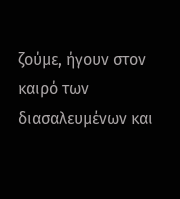ζούμε, ήγουν στον καιρό των διασαλευμένων και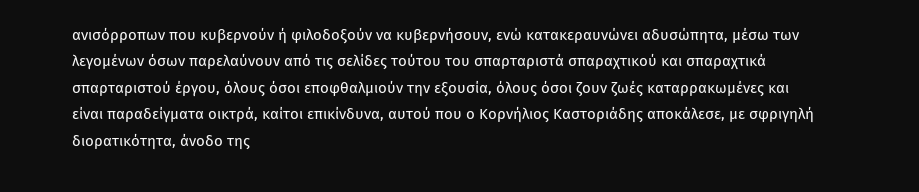ανισόρροπων που κυβερνούν ή φιλοδοξούν να κυβερνήσουν, ενώ κατακεραυνώνει αδυσώπητα, μέσω των λεγομένων όσων παρελαύνουν από τις σελίδες τούτου του σπαρταριστά σπαραχτικού και σπαραχτικά σπαρταριστού έργου, όλους όσοι εποφθαλμιούν την εξουσία, όλους όσοι ζουν ζωές καταρρακωμένες και είναι παραδείγματα οικτρά, καίτοι επικίνδυνα, αυτού που ο Κορνήλιος Καστοριάδης αποκάλεσε, με σφριγηλή διορατικότητα, άνοδο της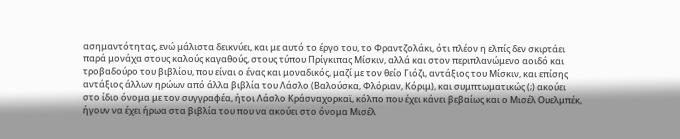ασημαντότητας, ενώ μάλιστα δεικνύει, και με αυτό το έργο του, το Φραντζολάκι, ότι πλέον η ελπίς δεν σκιρτάει παρά μονάχα στους καλούς καγαθούς, στους τύπου Πρίγκιπας Μίσκιν, αλλά και στον περιπλανώμενο αοιδό και τροβαδούρο του βιβλίου, που είναι ο ένας και μοναδικός, μαζί με τον θείο Γιόζι, αντάξιος του Μίσκιν, και επίσης αντάξιος άλλων ηρώων από άλλα βιβλία του Λάσλο (Βαλούσκα, Φλόριαν, Κόριμ), και συμπτωματικώς (;) ακούει στο ίδιο όνομα με τον συγγραφέα, ήτοι Λάσλο Κράσναχορκαϊ, κόλπο που έχει κάνει βεβαίως και ο Μισέλ Ουελμπέκ, ήγουν να έχει ήρωα στα βιβλία του που να ακούει στο όνομα Μισέλ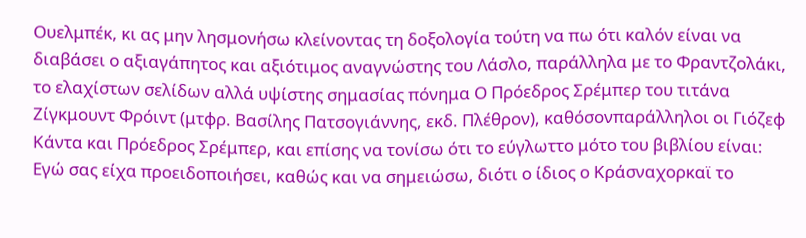Ουελμπέκ, κι ας μην λησμονήσω κλείνοντας τη δοξολογία τούτη να πω ότι καλόν είναι να διαβάσει ο αξιαγάπητος και αξιότιμος αναγνώστης του Λάσλο, παράλληλα με το Φραντζολάκι, το ελαχίστων σελίδων αλλά υψίστης σημασίας πόνημα Ο Πρόεδρος Σρέμπερ του τιτάνα Ζίγκμουντ Φρόιντ (μτφρ. Βασίλης Πατσογιάννης, εκδ. Πλέθρον), καθόσονπαράλληλοι οι Γιόζεφ Κάντα και Πρόεδρος Σρέμπερ, και επίσης να τονίσω ότι το εύγλωττο μότο του βιβλίου είναι: Εγώ σας είχα προειδοποιήσει, καθώς και να σημειώσω, διότι ο ίδιος ο Κράσναχορκαϊ το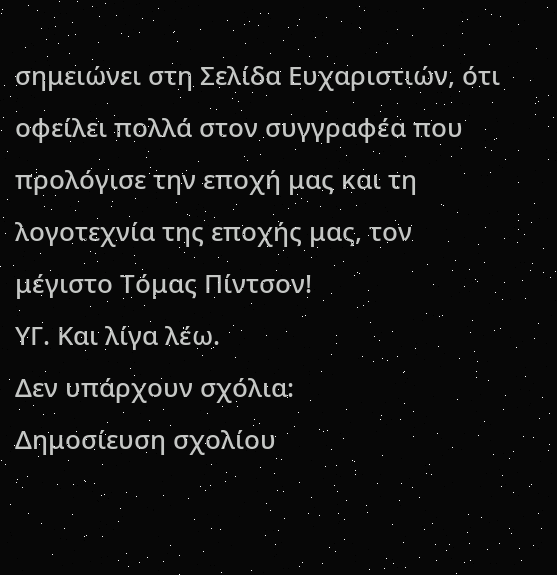σημειώνει στη Σελίδα Ευχαριστιών, ότι οφείλει πολλά στον συγγραφέα που προλόγισε την εποχή μας και τη λογοτεχνία της εποχής μας, τον μέγιστο Τόμας Πίντσον!
ΥΓ. Και λίγα λέω.
Δεν υπάρχουν σχόλια:
Δημοσίευση σχολίου